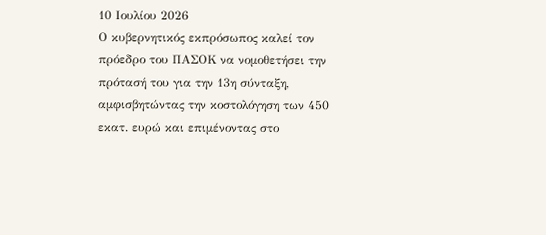10 Ιουλίου 2026
Ο κυβερνητικός εκπρόσωπος καλεί τον πρόεδρο του ΠΑΣΟΚ να νομοθετήσει την πρότασή του για την 13η σύνταξη, αμφισβητώντας την κοστολόγηση των 450 εκατ. ευρώ και επιμένοντας στο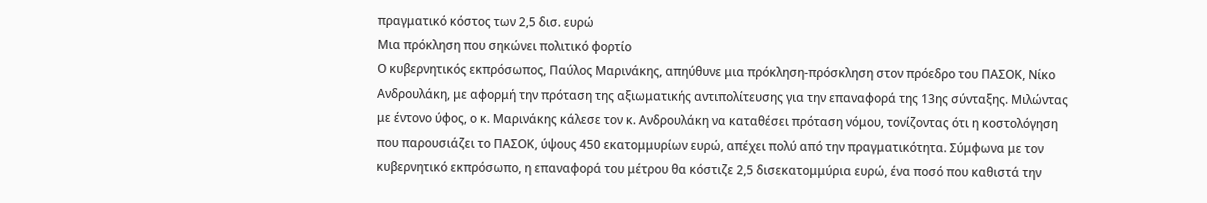πραγματικό κόστος των 2,5 δισ. ευρώ
Μια πρόκληση που σηκώνει πολιτικό φορτίο
Ο κυβερνητικός εκπρόσωπος, Παύλος Μαρινάκης, απηύθυνε μια πρόκληση-πρόσκληση στον πρόεδρο του ΠΑΣΟΚ, Νίκο Ανδρουλάκη, με αφορμή την πρόταση της αξιωματικής αντιπολίτευσης για την επαναφορά της 13ης σύνταξης. Μιλώντας με έντονο ύφος, ο κ. Μαρινάκης κάλεσε τον κ. Ανδρουλάκη να καταθέσει πρόταση νόμου, τονίζοντας ότι η κοστολόγηση που παρουσιάζει το ΠΑΣΟΚ, ύψους 450 εκατομμυρίων ευρώ, απέχει πολύ από την πραγματικότητα. Σύμφωνα με τον κυβερνητικό εκπρόσωπο, η επαναφορά του μέτρου θα κόστιζε 2,5 δισεκατομμύρια ευρώ, ένα ποσό που καθιστά την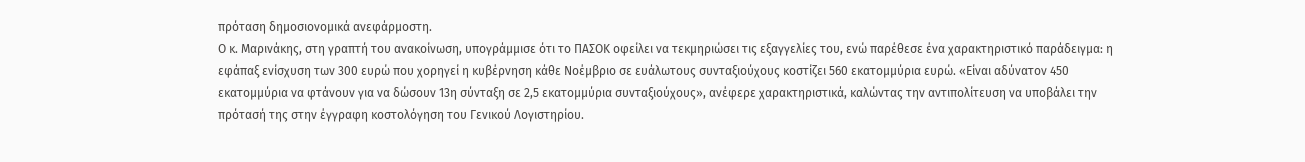πρόταση δημοσιονομικά ανεφάρμοστη.
Ο κ. Μαρινάκης, στη γραπτή του ανακοίνωση, υπογράμμισε ότι το ΠΑΣΟΚ οφείλει να τεκμηριώσει τις εξαγγελίες του, ενώ παρέθεσε ένα χαρακτηριστικό παράδειγμα: η εφάπαξ ενίσχυση των 300 ευρώ που χορηγεί η κυβέρνηση κάθε Νοέμβριο σε ευάλωτους συνταξιούχους κοστίζει 560 εκατομμύρια ευρώ. «Είναι αδύνατον 450 εκατομμύρια να φτάνουν για να δώσουν 13η σύνταξη σε 2,5 εκατομμύρια συνταξιούχους», ανέφερε χαρακτηριστικά, καλώντας την αντιπολίτευση να υποβάλει την πρότασή της στην έγγραφη κοστολόγηση του Γενικού Λογιστηρίου.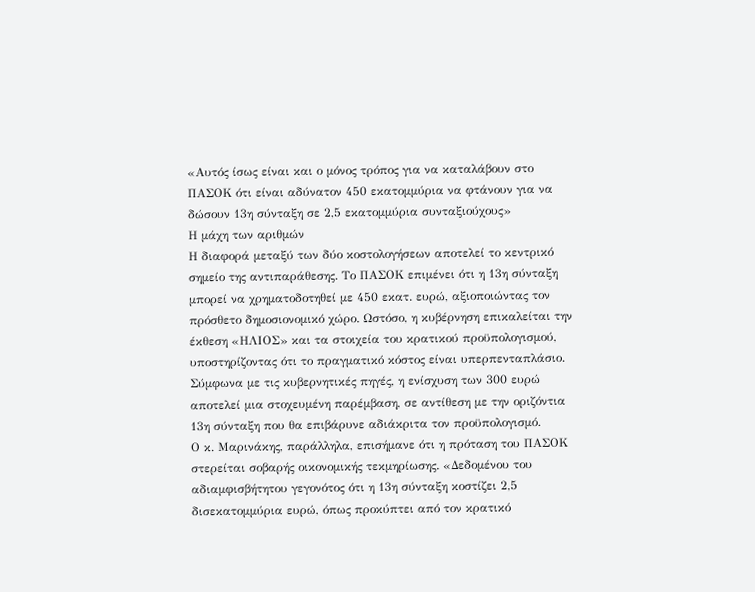«Αυτός ίσως είναι και ο μόνος τρόπος για να καταλάβουν στο ΠΑΣΟΚ ότι είναι αδύνατον 450 εκατομμύρια να φτάνουν για να δώσουν 13η σύνταξη σε 2,5 εκατομμύρια συνταξιούχους»
Η μάχη των αριθμών
Η διαφορά μεταξύ των δύο κοστολογήσεων αποτελεί το κεντρικό σημείο της αντιπαράθεσης. Το ΠΑΣΟΚ επιμένει ότι η 13η σύνταξη μπορεί να χρηματοδοτηθεί με 450 εκατ. ευρώ, αξιοποιώντας τον πρόσθετο δημοσιονομικό χώρο. Ωστόσο, η κυβέρνηση επικαλείται την έκθεση «ΗΛΙΟΣ» και τα στοιχεία του κρατικού προϋπολογισμού, υποστηρίζοντας ότι το πραγματικό κόστος είναι υπερπενταπλάσιο. Σύμφωνα με τις κυβερνητικές πηγές, η ενίσχυση των 300 ευρώ αποτελεί μια στοχευμένη παρέμβαση, σε αντίθεση με την οριζόντια 13η σύνταξη που θα επιβάρυνε αδιάκριτα τον προϋπολογισμό.
Ο κ. Μαρινάκης, παράλληλα, επισήμανε ότι η πρόταση του ΠΑΣΟΚ στερείται σοβαρής οικονομικής τεκμηρίωσης. «Δεδομένου του αδιαμφισβήτητου γεγονότος ότι η 13η σύνταξη κοστίζει 2,5 δισεκατομμύρια ευρώ, όπως προκύπτει από τον κρατικό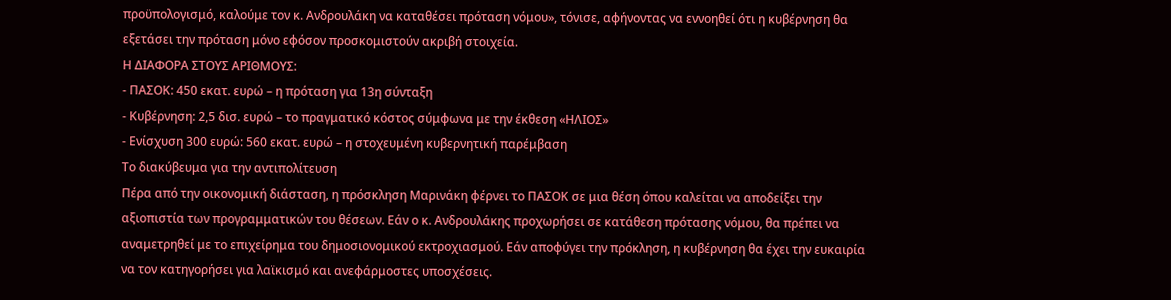προϋπολογισμό, καλούμε τον κ. Ανδρουλάκη να καταθέσει πρόταση νόμου», τόνισε, αφήνοντας να εννοηθεί ότι η κυβέρνηση θα εξετάσει την πρόταση μόνο εφόσον προσκομιστούν ακριβή στοιχεία.
Η ΔΙΑΦΟΡΑ ΣΤΟΥΣ ΑΡΙΘΜΟΥΣ:
- ΠΑΣΟΚ: 450 εκατ. ευρώ – η πρόταση για 13η σύνταξη
- Κυβέρνηση: 2,5 δισ. ευρώ – το πραγματικό κόστος σύμφωνα με την έκθεση «ΗΛΙΟΣ»
- Ενίσχυση 300 ευρώ: 560 εκατ. ευρώ – η στοχευμένη κυβερνητική παρέμβαση
Το διακύβευμα για την αντιπολίτευση
Πέρα από την οικονομική διάσταση, η πρόσκληση Μαρινάκη φέρνει το ΠΑΣΟΚ σε μια θέση όπου καλείται να αποδείξει την αξιοπιστία των προγραμματικών του θέσεων. Εάν ο κ. Ανδρουλάκης προχωρήσει σε κατάθεση πρότασης νόμου, θα πρέπει να αναμετρηθεί με το επιχείρημα του δημοσιονομικού εκτροχιασμού. Εάν αποφύγει την πρόκληση, η κυβέρνηση θα έχει την ευκαιρία να τον κατηγορήσει για λαϊκισμό και ανεφάρμοστες υποσχέσεις.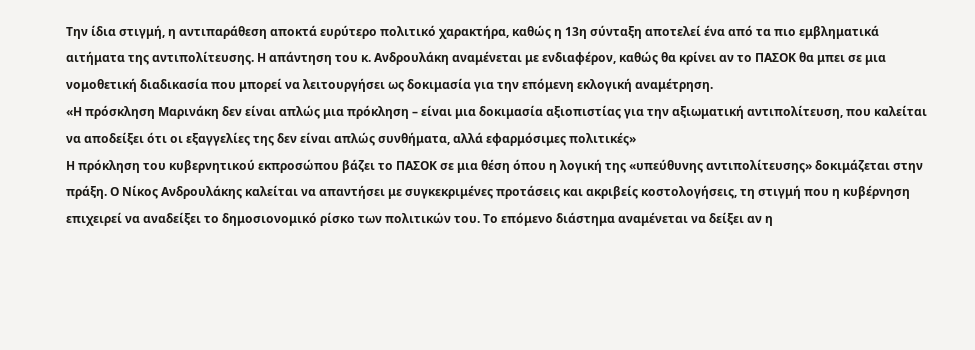Την ίδια στιγμή, η αντιπαράθεση αποκτά ευρύτερο πολιτικό χαρακτήρα, καθώς η 13η σύνταξη αποτελεί ένα από τα πιο εμβληματικά αιτήματα της αντιπολίτευσης. Η απάντηση του κ. Ανδρουλάκη αναμένεται με ενδιαφέρον, καθώς θα κρίνει αν το ΠΑΣΟΚ θα μπει σε μια νομοθετική διαδικασία που μπορεί να λειτουργήσει ως δοκιμασία για την επόμενη εκλογική αναμέτρηση.
«Η πρόσκληση Μαρινάκη δεν είναι απλώς μια πρόκληση – είναι μια δοκιμασία αξιοπιστίας για την αξιωματική αντιπολίτευση, που καλείται να αποδείξει ότι οι εξαγγελίες της δεν είναι απλώς συνθήματα, αλλά εφαρμόσιμες πολιτικές»
Η πρόκληση του κυβερνητικού εκπροσώπου βάζει το ΠΑΣΟΚ σε μια θέση όπου η λογική της «υπεύθυνης αντιπολίτευσης» δοκιμάζεται στην πράξη. Ο Νίκος Ανδρουλάκης καλείται να απαντήσει με συγκεκριμένες προτάσεις και ακριβείς κοστολογήσεις, τη στιγμή που η κυβέρνηση επιχειρεί να αναδείξει το δημοσιονομικό ρίσκο των πολιτικών του. Το επόμενο διάστημα αναμένεται να δείξει αν η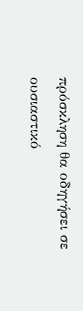πρόσκληση θα οδηγήσει σε ουσιαστικό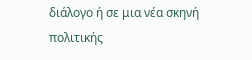διάλογο ή σε μια νέα σκηνή πολιτικής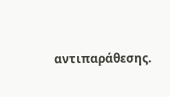αντιπαράθεσης.